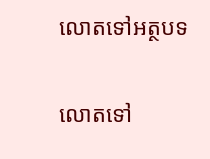លោតទៅអត្ថបទ

លោតទៅ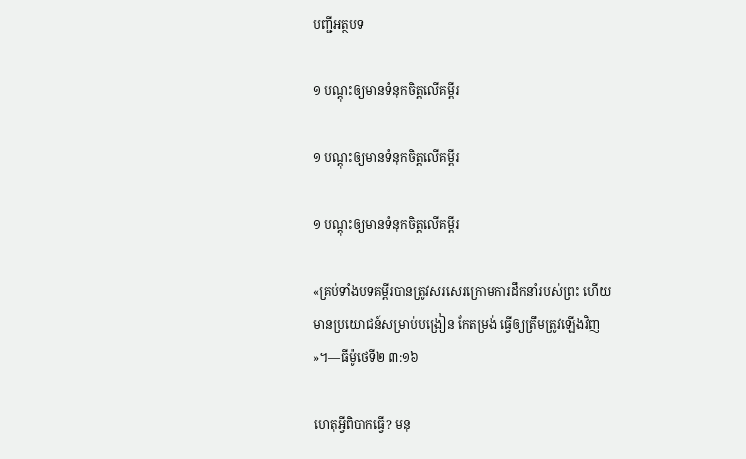បញ្ជីអត្ថបទ

១ បណ្ដុះឲ្យមានទំនុកចិត្ដលើគម្ពីរ

១ បណ្ដុះឲ្យមានទំនុកចិត្ដលើគម្ពីរ

១ បណ្ដុះឲ្យមានទំនុកចិត្តលើគម្ពីរ

«គ្រប់ទាំងបទគម្ពីរបានត្រូវសរសេរក្រោមការដឹកនាំរបស់ព្រះ ហើយមានប្រយោជន៍សម្រាប់បង្រៀន កែតម្រង់ ធ្វើឲ្យត្រឹមត្រូវឡើងវិញ»។—ធីម៉ូថេទី២ ៣:១៦

ហេតុអ្វីពិបាកធ្វើ? មនុ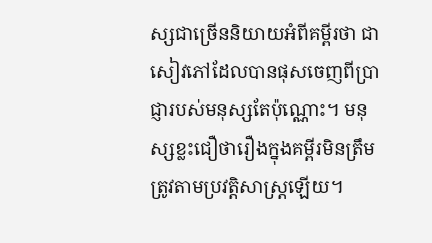ស្សជាច្រើននិយាយអំពីគម្ពីរថា ជាសៀវភៅដែលបានផុសចេញពីប្រាជ្ញារបស់មនុស្សតែប៉ុណ្ណោះ។ មនុស្សខ្លះជឿថារឿងក្នុងគម្ពីរមិនត្រឹមត្រូវតាមប្រវត្ដិសាស្ត្រឡើយ។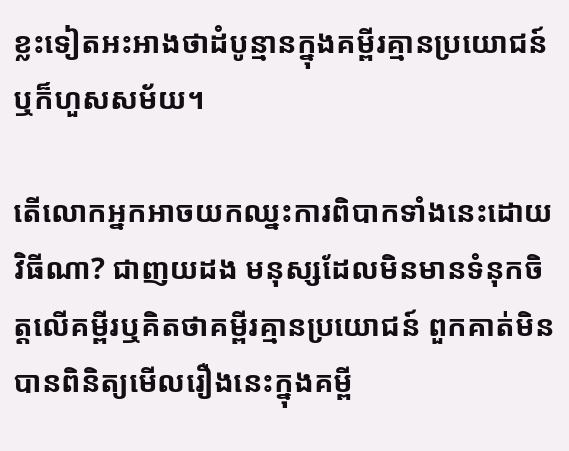ខ្លះទៀតអះអាងថាដំបូន្មានក្នុងគម្ពីរគ្មានប្រយោជន៍ឬក៏ហួសសម័យ។

តើលោកអ្នកអាចយកឈ្នះការពិបាកទាំងនេះដោយវិធីណា? ជាញយដង មនុស្សដែលមិនមានទំនុកចិត្តលើគម្ពីរឬគិតថាគម្ពីរគ្មានប្រយោជន៍ ពួកគាត់មិនបានពិនិត្យមើលរឿងនេះក្នុងគម្ពី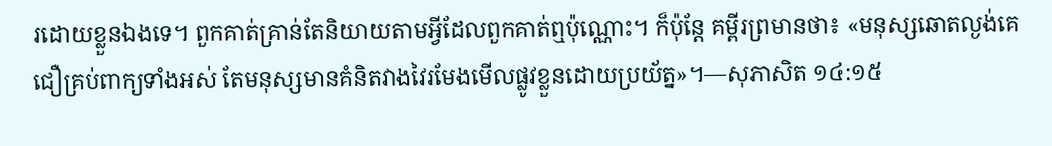រដោយខ្លួនឯងទេ។ ពួកគាត់គ្រាន់តែនិយាយតាមអ្វីដែលពួកគាត់ឮប៉ុណ្ណោះ។ ក៏ប៉ុន្តែ គម្ពីរព្រមានថា៖ «មនុស្សឆោតល្ងង់គេជឿគ្រប់ពាក្យទាំងអស់ តែមនុស្សមានគំនិតវាងវៃរមែងមើលផ្លូវខ្លួនដោយប្រយ័ត្ន»។—សុភាសិត ១៤:១៥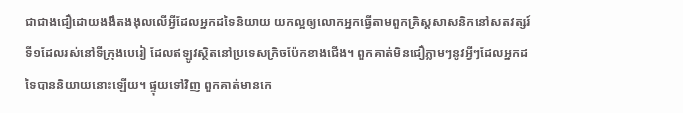ជាជាងជឿដោយងងឹតងងុលលើអ្វីដែលអ្នកដទៃនិយាយ យកល្អឲ្យលោកអ្នកធ្វើតាមពួកគ្រិស្តសាសនិកនៅសតវត្សរ៍ទី១ដែលរស់នៅទីក្រុងបេរៀ ដែលឥឡូវស្ថិតនៅប្រទេសក្រិចប៉ែកខាងជើង។ ពួកគាត់មិនជឿភ្លាមៗនូវអ្វីៗដែលអ្នកដទៃបាននិយាយនោះឡើយ។ ផ្ទុយទៅវិញ ពួកគាត់មានកេ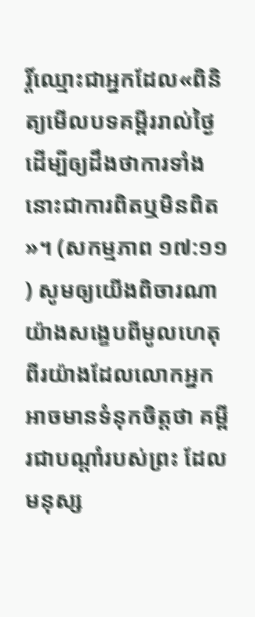រ្ដិ៍ឈ្មោះជាអ្នកដែល«ពិនិត្យមើលបទគម្ពីររាល់ថ្ងៃដើម្បីឲ្យដឹងថាការទាំងនោះជាការពិតឬមិនពិត»។ (សកម្មភាព ១៧:១១) សូមឲ្យយើងពិចារណាយ៉ាងសង្ខេបពីមូលហេតុពីរយ៉ាងដែលលោកអ្នកអាចមានទំនុកចិត្តថា គម្ពីរជាបណ្ដាំរបស់ព្រះ ដែលមនុស្ស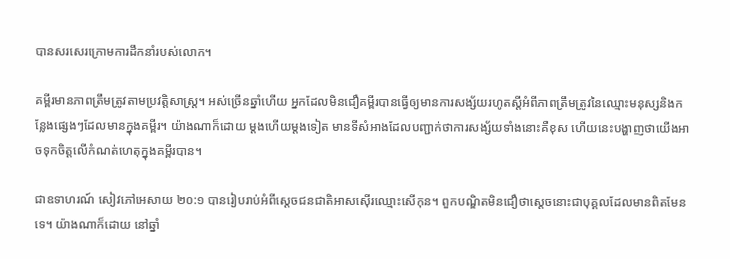បានសរសេរក្រោមការដឹកនាំរបស់លោក។

គម្ពីរមានភាពត្រឹមត្រូវតាមប្រវត្ដិសាស្ត្រ។ អស់ច្រើនឆ្នាំហើយ អ្នកដែលមិនជឿគម្ពីរបានធ្វើឲ្យមានការសង្ស័យរហូតស្តីអំពីភាពត្រឹមត្រូវនៃឈ្មោះមនុស្សនិងកន្លែងផ្សេងៗដែលមានក្នុងគម្ពីរ។ យ៉ាងណាក៏ដោយ ម្ដងហើយម្ដងទៀត មានទីសំអាងដែលបញ្ជាក់ថាការសង្ស័យទាំងនោះគឺខុស ហើយនេះបង្ហាញថាយើងអាចទុកចិត្តលើកំណត់ហេតុក្នុងគម្ពីរបាន។

ជាឧទាហរណ៍ សៀវភៅអេសាយ ២០:១ បានរៀបរាប់អំពីស្តេចជនជាតិអាសស៊ើរឈ្មោះសើកុន។ ពួកបណ្ឌិតមិនជឿថាស្តេចនោះជាបុគ្គលដែលមានពិតមែនទេ។ យ៉ាងណាក៏ដោយ នៅឆ្នាំ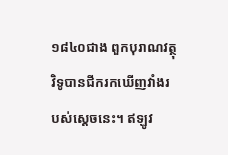១៨៤០ជាង ពួកបុរាណវត្ថុវិទូបានជីករកឃើញវាំងរបស់ស្តេចនេះ។ ឥឡូវ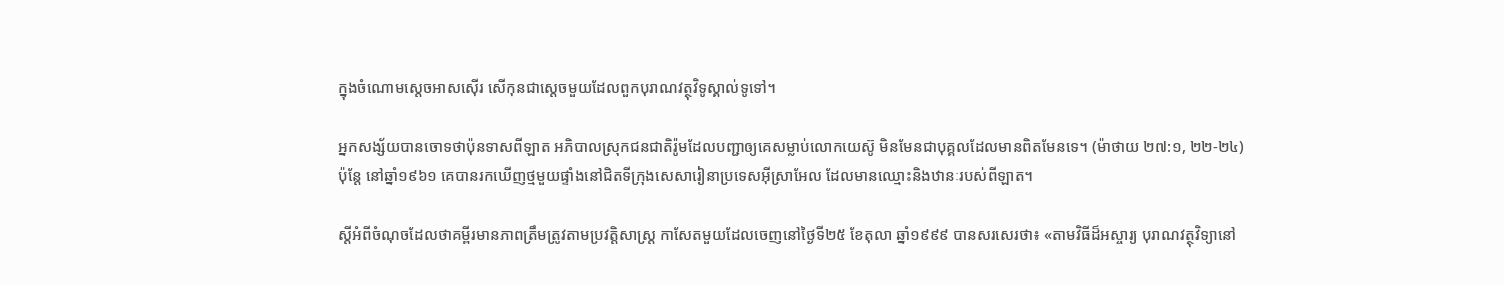ក្នុងចំណោមស្តេចអាសស៊ើរ សើកុនជាស្តេចមួយដែលពួកបុរាណវត្ថុវិទូស្គាល់ទូទៅ។

អ្នកសង្ស័យបានចោទថាប៉ុនទាសពីឡាត អភិបាលស្រុកជនជាតិរ៉ូមដែលបញ្ជាឲ្យគេសម្លាប់លោកយេស៊ូ មិនមែនជាបុគ្គលដែលមានពិតមែនទេ។ (ម៉ាថាយ ២៧:១, ២២-២៤) ប៉ុន្តែ នៅឆ្នាំ១៩៦១ គេបានរកឃើញថ្មមួយផ្ទាំងនៅជិតទីក្រុងសេសារៀនាប្រទេសអ៊ីស្រាអែល ដែលមានឈ្មោះនិងឋានៈរបស់ពីឡាត។

ស្តីអំពីចំណុចដែលថាគម្ពីរមានភាពត្រឹមត្រូវតាមប្រវត្ដិសាស្ត្រ កាសែតមួយដែលចេញនៅថ្ងៃទី២៥ ខែតុលា ឆ្នាំ១៩៩៩ បានសរសេរថា៖ «តាមវិធីដ៏អស្ចារ្យ បុរាណវត្ថុវិទ្យានៅ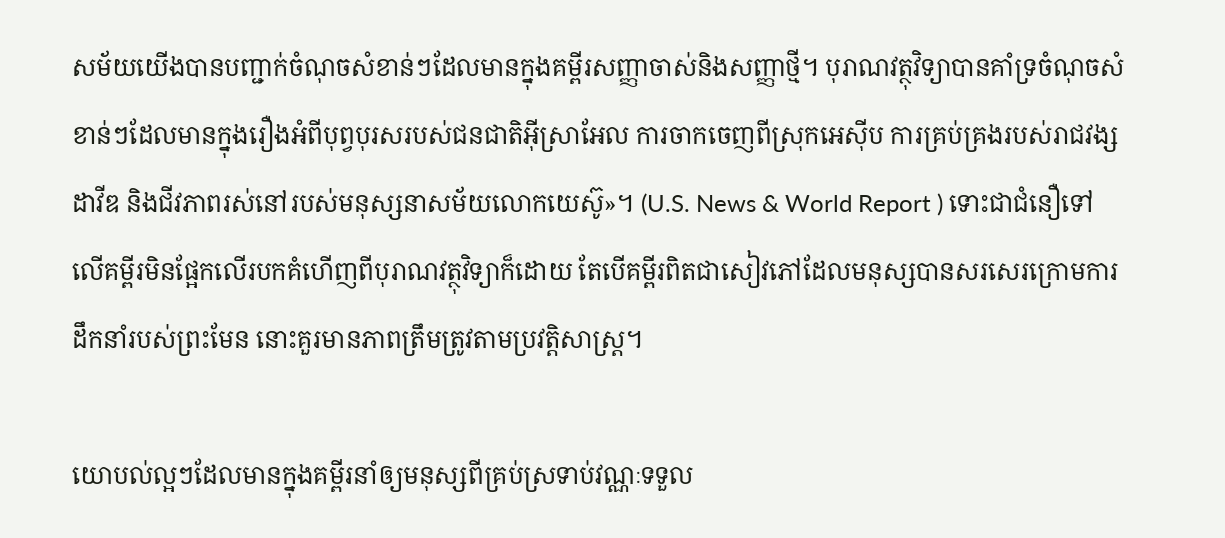សម័យយើងបានបញ្ជាក់ចំណុចសំខាន់ៗដែលមានក្នុងគម្ពីរសញ្ញាចាស់និងសញ្ញាថ្មី។ បុរាណវត្ថុវិទ្យាបានគាំទ្រចំណុចសំខាន់ៗដែលមានក្នុងរឿងអំពីបុព្វបុរសរបស់ជនជាតិអ៊ីស្រាអែល ការចាកចេញពីស្រុកអេស៊ីប ការគ្រប់គ្រងរបស់រាជវង្សដាវីឌ និងជីវភាពរស់នៅរបស់មនុស្សនាសម័យលោកយេស៊ូ»។ (U.S. News & World Report ) ទោះជាជំនឿទៅលើគម្ពីរមិនផ្អែកលើរបកគំហើញពីបុរាណវត្ថុវិទ្យាក៏ដោយ តែបើគម្ពីរពិតជាសៀវភៅដែលមនុស្សបានសរសេរក្រោមការដឹកនាំរបស់ព្រះមែន នោះគួរមានភាពត្រឹមត្រូវតាមប្រវត្ដិសាស្ត្រ។

យោបល់ល្អៗដែលមានក្នុងគម្ពីរនាំឲ្យមនុស្សពីគ្រប់ស្រទាប់វណ្ណៈទទួល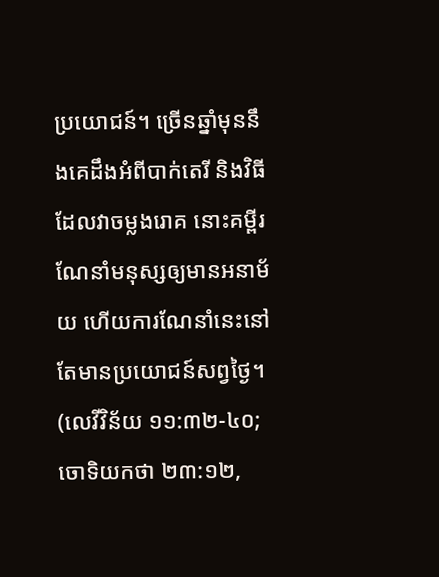ប្រយោជន៍។ ច្រើនឆ្នាំមុននឹងគេដឹងអំពីបាក់តេរី និងវិធីដែលវាចម្លងរោគ នោះគម្ពីរណែនាំមនុស្សឲ្យមានអនាម័យ ហើយការណែនាំនេះនៅតែមានប្រយោជន៍សព្វថ្ងៃ។ (លេវីវិន័យ ១១:៣២-៤០; ចោទិយកថា ២៣:១២,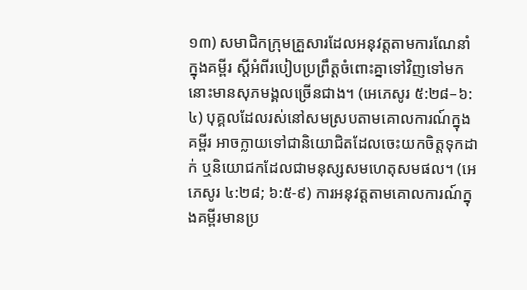១៣) សមាជិកក្រុមគ្រួសារដែលអនុវត្តតាមការណែនាំក្នុងគម្ពីរ ស្តីអំពីរបៀបប្រព្រឹត្តចំពោះគ្នាទៅវិញទៅមក នោះមានសុភមង្គលច្រើនជាង។ (អេភេសូរ ៥:២៨–៦:៤) បុគ្គលដែលរស់នៅសមស្របតាមគោលការណ៍ក្នុងគម្ពីរ អាចក្លាយទៅជានិយោជិតដែលចេះយកចិត្តទុកដាក់ ឬនិយោជកដែលជាមនុស្សសមហេតុសមផល។ (អេភេសូរ ៤:២៨; ៦:៥-៩) ការអនុវត្តតាមគោលការណ៍ក្នុងគម្ពីរមានប្រ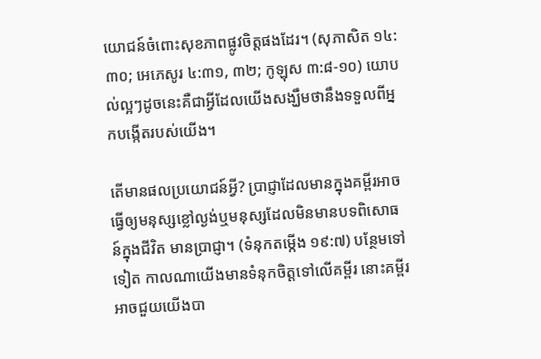យោជន៍ចំពោះសុខភាពផ្លូវចិត្តផងដែរ។ (សុភាសិត ១៤:៣០; អេភេសូរ ៤:៣១, ៣២; កូឡុស ៣:៨-១០) យោបល់ល្អៗដូចនេះគឺជាអ្វីដែលយើងសង្ឃឹមថានឹងទទួលពីអ្នកបង្កើតរបស់យើង។

តើមានផលប្រយោជន៍អ្វី? ប្រាជ្ញាដែលមានក្នុងគម្ពីរអាចធ្វើឲ្យមនុស្សខ្លៅល្ងង់ឬមនុស្សដែលមិនមានបទពិសោធន៍ក្នុងជីវិត មានប្រាជ្ញា។ (ទំនុកតម្កើង ១៩:៧) បន្ថែមទៅទៀត កាលណាយើងមានទំនុកចិត្តទៅលើគម្ពីរ នោះគម្ពីរអាចជួយយើងបា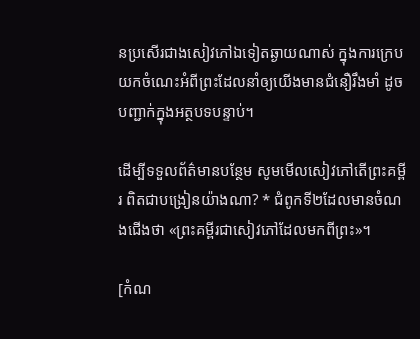នប្រសើរជាងសៀវភៅឯទៀតឆ្ងាយណាស់ ក្នុងការក្រេបយកចំណេះអំពីព្រះដែលនាំឲ្យយើងមានជំនឿរឹងមាំ ដូចបញ្ជាក់ក្នុងអត្ថបទបន្ទាប់។

ដើម្បីទទួលព័ត៌មានបន្ថែម សូមមើលសៀវភៅតើព្រះគម្ពីរ ពិតជាបង្រៀនយ៉ាងណា? * ជំពូកទី២ដែលមានចំណងជើងថា «ព្រះគម្ពីរជាសៀវភៅដែលមកពីព្រះ»។

[កំណ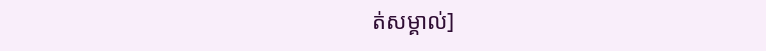ត់សម្គាល់]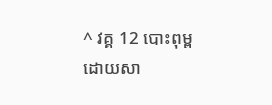^ វគ្គ 12 បោះពុម្ពដោយសា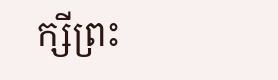ក្សីព្រះ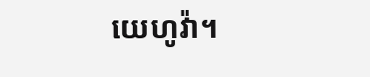យេហូវ៉ា។